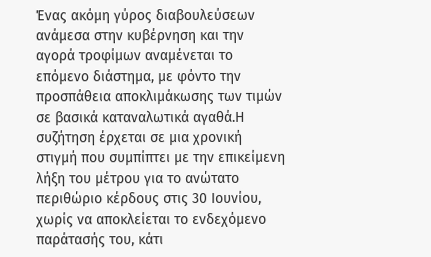Ένας ακόμη γύρος διαβουλεύσεων ανάμεσα στην κυβέρνηση και την αγορά τροφίμων αναμένεται το επόμενο διάστημα, με φόντο την προσπάθεια αποκλιμάκωσης των τιμών σε βασικά καταναλωτικά αγαθά.Η συζήτηση έρχεται σε μια χρονική στιγμή που συμπίπτει με την επικείμενη λήξη του μέτρου για το ανώτατο περιθώριο κέρδους στις 30 Ιουνίου, χωρίς να αποκλείεται το ενδεχόμενο παράτασής του, κάτι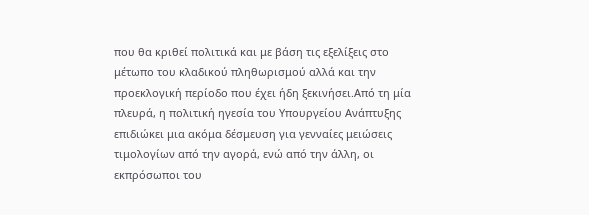που θα κριθεί πολιτικά και με βάση τις εξελίξεις στο μέτωπο του κλαδικού πληθωρισμού αλλά και την προεκλογική περίοδο που έχει ήδη ξεκινήσει.Από τη μία πλευρά, η πολιτική ηγεσία του Υπουργείου Ανάπτυξης επιδιώκει μια ακόμα δέσμευση για γενναίες μειώσεις τιμολογίων από την αγορά, ενώ από την άλλη, οι εκπρόσωποι του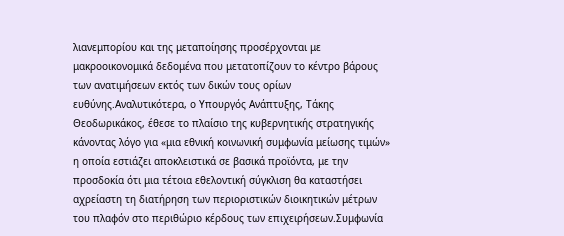λιανεμπορίου και της μεταποίησης προσέρχονται με μακροοικονομικά δεδομένα που μετατοπίζουν το κέντρο βάρους των ανατιμήσεων εκτός των δικών τους ορίων ευθύνης.Αναλυτικότερα, ο Υπουργός Ανάπτυξης, Τάκης Θεοδωρικάκος, έθεσε το πλαίσιο της κυβερνητικής στρατηγικής κάνοντας λόγο για «μια εθνική κοινωνική συμφωνία μείωσης τιμών» η οποία εστιάζει αποκλειστικά σε βασικά προϊόντα, με την προσδοκία ότι μια τέτοια εθελοντική σύγκλιση θα καταστήσει αχρείαστη τη διατήρηση των περιοριστικών διοικητικών μέτρων του πλαφόν στο περιθώριο κέρδους των επιχειρήσεων.Συμφωνία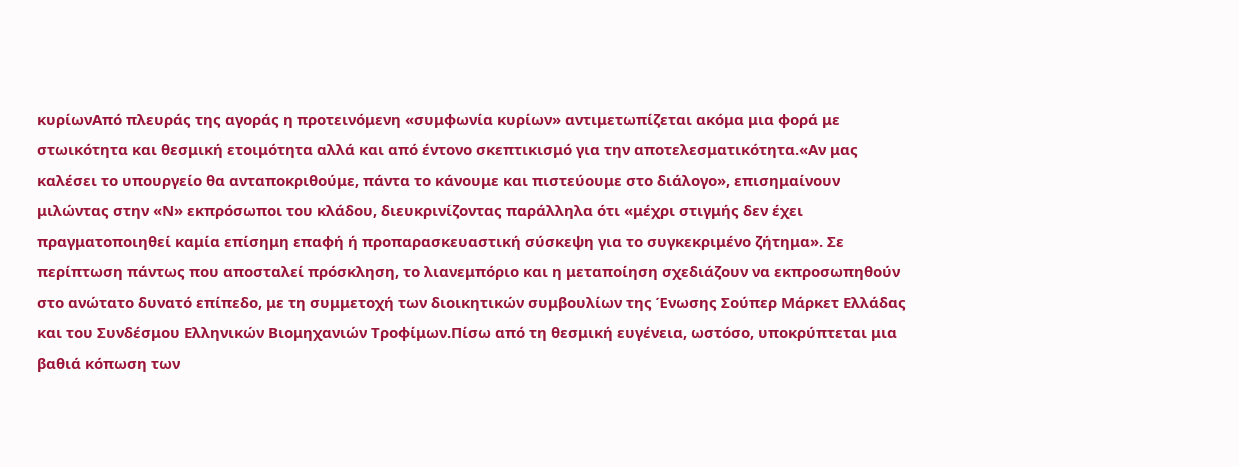κυρίωνΑπό πλευράς της αγοράς η προτεινόμενη «συμφωνία κυρίων» αντιμετωπίζεται ακόμα μια φορά με στωικότητα και θεσμική ετοιμότητα αλλά και από έντονο σκεπτικισμό για την αποτελεσματικότητα.«Αν μας καλέσει το υπουργείο θα ανταποκριθούμε, πάντα το κάνουμε και πιστεύουμε στο διάλογο», επισημαίνουν μιλώντας στην «Ν» εκπρόσωποι του κλάδου, διευκρινίζοντας παράλληλα ότι «μέχρι στιγμής δεν έχει πραγματοποιηθεί καμία επίσημη επαφή ή προπαρασκευαστική σύσκεψη για το συγκεκριμένο ζήτημα». Σε περίπτωση πάντως που αποσταλεί πρόσκληση, το λιανεμπόριο και η μεταποίηση σχεδιάζουν να εκπροσωπηθούν στο ανώτατο δυνατό επίπεδο, με τη συμμετοχή των διοικητικών συμβουλίων της Ένωσης Σούπερ Μάρκετ Ελλάδας και του Συνδέσμου Ελληνικών Βιομηχανιών Τροφίμων.Πίσω από τη θεσμική ευγένεια, ωστόσο, υποκρύπτεται μια βαθιά κόπωση των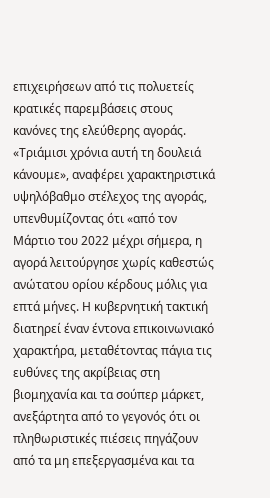επιχειρήσεων από τις πολυετείς κρατικές παρεμβάσεις στους κανόνες της ελεύθερης αγοράς. «Τριάμισι χρόνια αυτή τη δουλειά κάνουμε», αναφέρει χαρακτηριστικά υψηλόβαθμο στέλεχος της αγοράς, υπενθυμίζοντας ότι «από τον Μάρτιο του 2022 μέχρι σήμερα, η αγορά λειτούργησε χωρίς καθεστώς ανώτατου ορίου κέρδους μόλις για επτά μήνες. Η κυβερνητική τακτική διατηρεί έναν έντονα επικοινωνιακό χαρακτήρα, μεταθέτοντας πάγια τις ευθύνες της ακρίβειας στη βιομηχανία και τα σούπερ μάρκετ, ανεξάρτητα από το γεγονός ότι οι πληθωριστικές πιέσεις πηγάζουν από τα μη επεξεργασμένα και τα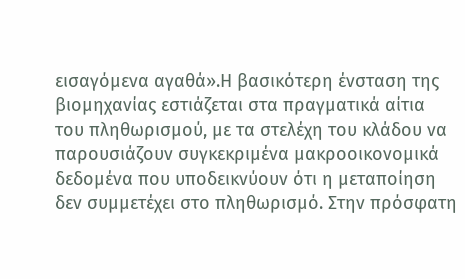εισαγόμενα αγαθά».Η βασικότερη ένσταση της βιομηχανίας εστιάζεται στα πραγματικά αίτια του πληθωρισμού, με τα στελέχη του κλάδου να παρουσιάζουν συγκεκριμένα μακροοικονομικά δεδομένα που υποδεικνύουν ότι η μεταποίηση δεν συμμετέχει στο πληθωρισμό. Στην πρόσφατη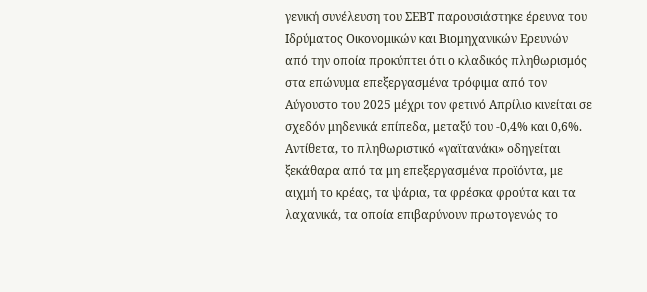γενική συνέλευση του ΣΕΒΤ παρουσιάστηκε έρευνα του Ιδρύματος Οικονομικών και Βιομηχανικών Ερευνών από την οποία προκύπτει ότι ο κλαδικός πληθωρισμός στα επώνυμα επεξεργασμένα τρόφιμα από τον Αύγουστο του 2025 μέχρι τον φετινό Απρίλιο κινείται σε σχεδόν μηδενικά επίπεδα, μεταξύ του -0,4% και 0,6%. Αντίθετα, το πληθωριστικό «γαϊτανάκι» οδηγείται ξεκάθαρα από τα μη επεξεργασμένα προϊόντα, με αιχμή το κρέας, τα ψάρια, τα φρέσκα φρούτα και τα λαχανικά, τα οποία επιβαρύνουν πρωτογενώς το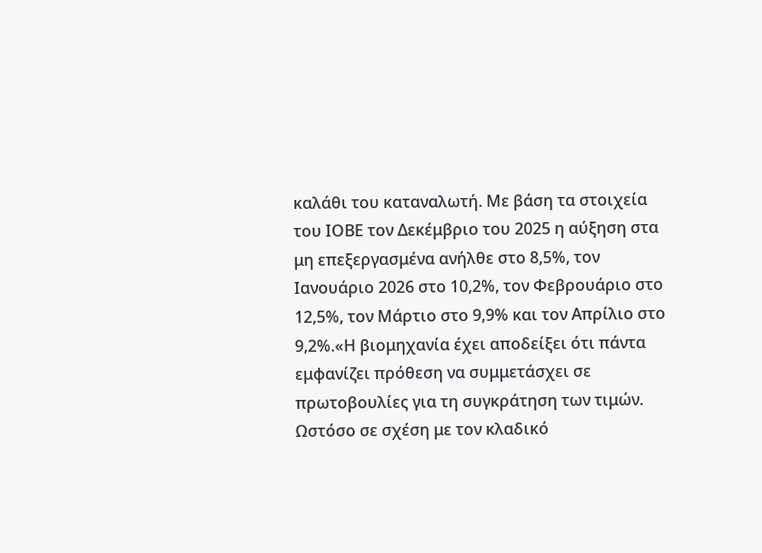καλάθι του καταναλωτή. Με βάση τα στοιχεία του ΙΟΒΕ τον Δεκέμβριο του 2025 η αύξηση στα μη επεξεργασμένα ανήλθε στο 8,5%, τον Ιανουάριο 2026 στο 10,2%, τον Φεβρουάριο στο 12,5%, τον Μάρτιο στο 9,9% και τον Απρίλιο στο 9,2%.«Η βιομηχανία έχει αποδείξει ότι πάντα εμφανίζει πρόθεση να συμμετάσχει σε πρωτοβουλίες για τη συγκράτηση των τιμών. Ωστόσο σε σχέση με τον κλαδικό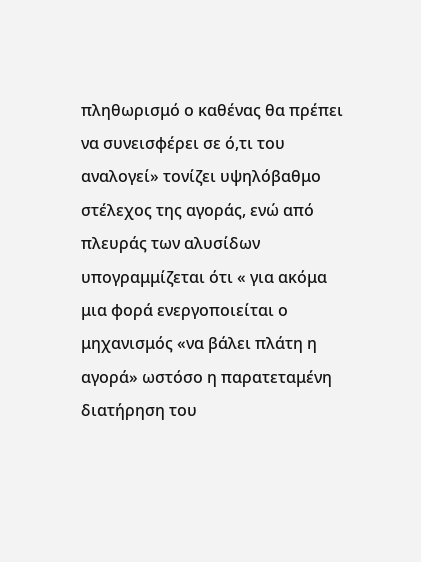πληθωρισμό ο καθένας θα πρέπει να συνεισφέρει σε ό,τι του αναλογεί» τονίζει υψηλόβαθμο στέλεχος της αγοράς, ενώ από πλευράς των αλυσίδων υπογραμμίζεται ότι « για ακόμα μια φορά ενεργοποιείται ο μηχανισμός «να βάλει πλάτη η αγορά» ωστόσο η παρατεταμένη διατήρηση του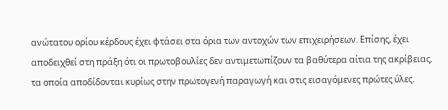ανώτατου ορίου κέρδους έχει φτάσει στα όρια των αντοχών των επιχειρήσεων. Επίσης, έχει αποδειχθεί στη πράξη ότι οι πρωτοβουλίες δεν αντιμετωπίζουν τα βαθύτερα αίτια της ακρίβειας, τα οποία αποδίδονται κυρίως στην πρωτογενή παραγωγή και στις εισαγόμενες πρώτες ύλες.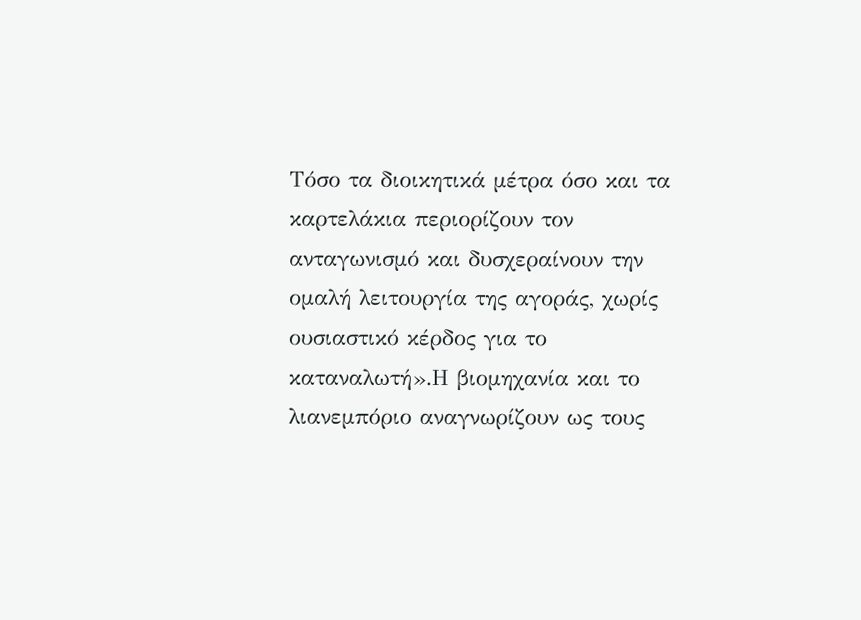Τόσο τα διοικητικά μέτρα όσο και τα καρτελάκια περιορίζουν τον ανταγωνισμό και δυσχεραίνουν την ομαλή λειτουργία της αγοράς, χωρίς ουσιαστικό κέρδος για το καταναλωτή».Η βιομηχανία και το λιανεμπόριο αναγνωρίζουν ως τους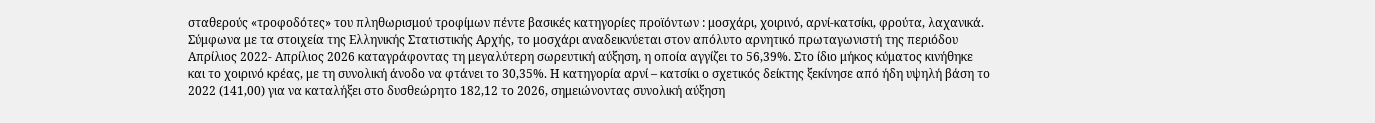σταθερούς «τροφοδότες» του πληθωρισμού τροφίμων πέντε βασικές κατηγορίες προϊόντων : μοσχάρι, χοιρινό, αρνί-κατσίκι, φρούτα, λαχανικά. Σύμφωνα με τα στοιχεία της Ελληνικής Στατιστικής Αρχής, το μοσχάρι αναδεικνύεται στον απόλυτο αρνητικό πρωταγωνιστή της περιόδου Απρίλιος 2022- Απρίλιος 2026 καταγράφοντας τη μεγαλύτερη σωρευτική αύξηση, η οποία αγγίζει το 56,39%. Στο ίδιο μήκος κύματος κινήθηκε και το χοιρινό κρέας, με τη συνολική άνοδο να φτάνει το 30,35%. Η κατηγορία αρνί – κατσίκι ο σχετικός δείκτης ξεκίνησε από ήδη υψηλή βάση το 2022 (141,00) για να καταλήξει στο δυσθεώρητο 182,12 το 2026, σημειώνοντας συνολική αύξηση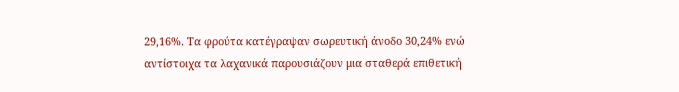29,16%. Τα φρούτα κατέγραψαν σωρευτική άνοδο 30,24% ενώ αντίστοιχα τα λαχανικά παρουσιάζουν μια σταθερά επιθετική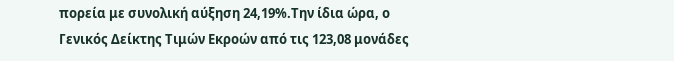πορεία με συνολική αύξηση 24,19%.Την ίδια ώρα, ο Γενικός Δείκτης Τιμών Εκροών από τις 123,08 μονάδες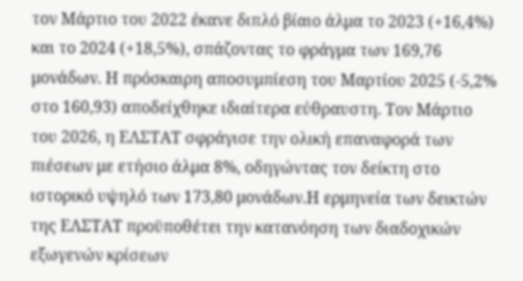τον Μάρτιο του 2022 έκανε διπλό βίαιο άλμα το 2023 (+16,4%) και το 2024 (+18,5%), σπάζοντας το φράγμα των 169,76 μονάδων. Η πρόσκαιρη αποσυμπίεση του Μαρτίου 2025 (-5,2% στο 160,93) αποδείχθηκε ιδιαίτερα εύθραυστη. Τον Μάρτιο του 2026, η ΕΛΣΤΑΤ σφράγισε την ολική επαναφορά των πιέσεων με ετήσιο άλμα 8%, οδηγώντας τον δείκτη στο ιστορικό υψηλό των 173,80 μονάδων.Η ερμηνεία των δεικτών της ΕΛΣΤΑΤ προϋποθέτει την κατανόηση των διαδοχικών εξωγενών κρίσεων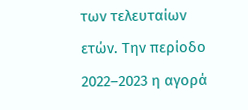των τελευταίων ετών. Την περίοδο 2022–2023 η αγορά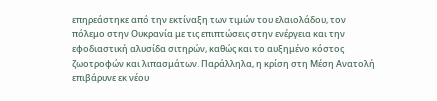επηρεάστηκε από την εκτίναξη των τιμών του ελαιολάδου, τον πόλεμο στην Ουκρανία με τις επιπτώσεις στην ενέργεια και την εφοδιαστική αλυσίδα σιτηρών, καθώς και το αυξημένο κόστος ζωοτροφών και λιπασμάτων. Παράλληλα, η κρίση στη Μέση Ανατολή επιβάρυνε εκ νέου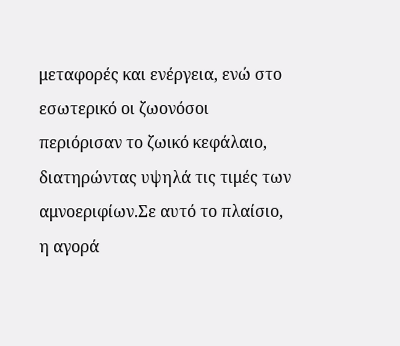μεταφορές και ενέργεια, ενώ στο εσωτερικό οι ζωονόσοι περιόρισαν το ζωικό κεφάλαιο, διατηρώντας υψηλά τις τιμές των αμνοεριφίων.Σε αυτό το πλαίσιο, η αγορά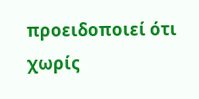προειδοποιεί ότι χωρίς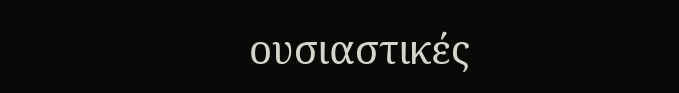ουσιαστικές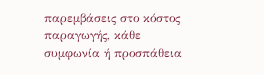παρεμβάσεις στο κόστος παραγωγής, κάθε συμφωνία ή προσπάθεια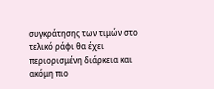συγκράτησης των τιμών στο τελικό ράφι θα έχει περιορισμένη διάρκεια και ακόμη πιο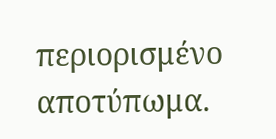περιορισμένο αποτύπωμα.